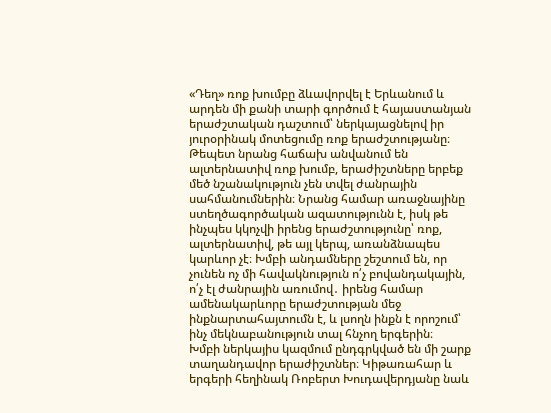«Դեղ» ռոք խումբը ձևավորվել է Երևանում և արդեն մի քանի տարի գործում է հայաստանյան երաժշտական դաշտում՝ ներկայացնելով իր յուրօրինակ մոտեցումը ռոք երաժշտությանը։ Թեպետ նրանց հաճախ անվանում են ալտերնատիվ ռոք խումբ, երաժիշտները երբեք մեծ նշանակություն չեն տվել ժանրային սահմանումներին։ Նրանց համար առաջնայինը ստեղծագործական ազատությունն է, իսկ թե ինչպես կկոչվի իրենց երաժշտությունը՝ ռոք, ալտերնատիվ, թե այլ կերպ, առանձնապես կարևոր չէ։ Խմբի անդամները շեշտում են, որ չունեն ոչ մի հավակնություն ո՛չ բովանդակային, ո՛չ էլ ժանրային առումով․ իրենց համար ամենակարևորը երաժշտության մեջ ինքնարտահայտումն է, և լսողն ինքն է որոշում՝ ինչ մեկնաբանություն տալ հնչող երգերին։
Խմբի ներկայիս կազմում ընդգրկված են մի շարք տաղանդավոր երաժիշտներ։ Կիթառահար և երգերի հեղինակ Ռոբերտ Խուդավերդյանը նաև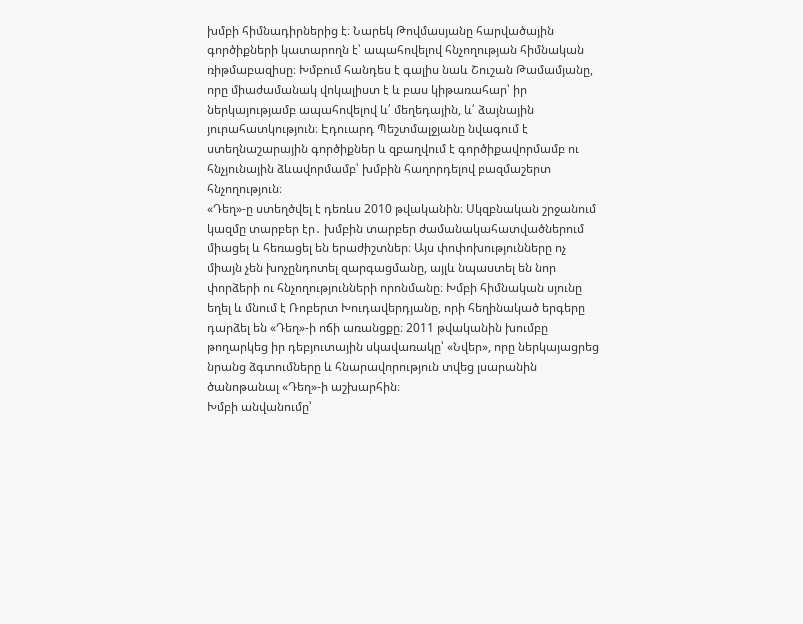խմբի հիմնադիրներից է։ Նարեկ Թովմասյանը հարվածային գործիքների կատարողն է՝ ապահովելով հնչողության հիմնական ռիթմաբազիսը։ Խմբում հանդես է գալիս նաև Շուշան Թամամյանը, որը միաժամանակ վոկալիստ է և բաս կիթառահար՝ իր ներկայությամբ ապահովելով և՛ մեղեդային, և՛ ձայնային յուրահատկություն։ Էդուարդ Պեշտմալջյանը նվագում է ստեղնաշարային գործիքներ և զբաղվում է գործիքավորմամբ ու հնչյունային ձևավորմամբ՝ խմբին հաղորդելով բազմաշերտ հնչողություն։
«Դեղ»-ը ստեղծվել է դեռևս 2010 թվականին։ Սկզբնական շրջանում կազմը տարբեր էր․ խմբին տարբեր ժամանակահատվածներում միացել և հեռացել են երաժիշտներ։ Այս փոփոխությունները ոչ միայն չեն խոչընդոտել զարգացմանը, այլև նպաստել են նոր փորձերի ու հնչողությունների որոնմանը։ Խմբի հիմնական սյունը եղել և մնում է Ռոբերտ Խուդավերդյանը, որի հեղինակած երգերը դարձել են «Դեղ»-ի ոճի առանցքը։ 2011 թվականին խումբը թողարկեց իր դեբյուտային սկավառակը՝ «Նվեր», որը ներկայացրեց նրանց ձգտումները և հնարավորություն տվեց լսարանին ծանոթանալ «Դեղ»-ի աշխարհին։
Խմբի անվանումը՝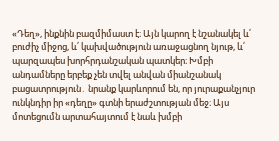«Դեղ», ինքնին բազմիմաստ է։ Այն կարող է նշանակել և՛ բուժիչ միջոց, և՛ կախվածություն առաջացնող նյութ, և՛ պարզապես խորհրդանշական պատկեր։ Խմբի անդամները երբեք չեն տվել անվան միանշանակ բացատրություն․ նրանք կարևորում են, որ յուրաքանչյուր ունկնդիր իր «դեղը» գտնի երաժշտության մեջ։ Այս մոտեցումն արտահայտում է նաև խմբի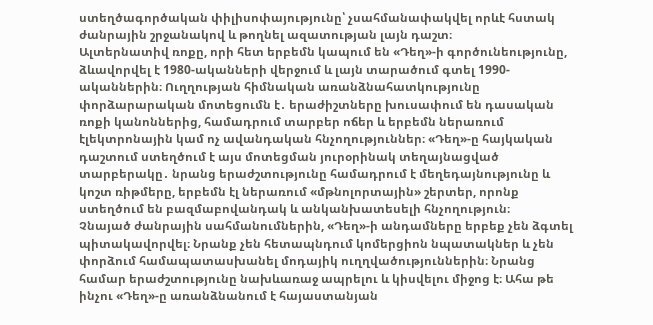ստեղծագործական փիլիսոփայությունը՝ չսահմանափակվել որևէ հստակ ժանրային շրջանակով և թողնել ազատության լայն դաշտ։
Ալտերնատիվ ռոքը, որի հետ երբեմն կապում են «Դեղ»-ի գործունեությունը, ձևավորվել է 1980-ականների վերջում և լայն տարածում գտել 1990-ականներին։ Ուղղության հիմնական առանձնահատկությունը փորձարարական մոտեցումն է․ երաժիշտները խուսափում են դասական ռոքի կանոններից, համադրում տարբեր ոճեր և երբեմն ներառում էլեկտրոնային կամ ոչ ավանդական հնչողություններ։ «Դեղ»-ը հայկական դաշտում ստեղծում է այս մոտեցման յուրօրինակ տեղայնացված տարբերակը․ նրանց երաժշտությունը համադրում է մեղեդայնությունը և կոշտ ռիթմերը, երբեմն էլ ներառում «մթնոլորտային» շերտեր, որոնք ստեղծում են բազմաբովանդակ և անկանխատեսելի հնչողություն։
Չնայած ժանրային սահմանումներին, «Դեղ»-ի անդամները երբեք չեն ձգտել պիտակավորվել։ Նրանք չեն հետապնդում կոմերցիոն նպատակներ և չեն փորձում համապատասխանել մոդայիկ ուղղվածություններին։ Նրանց համար երաժշտությունը նախևառաջ ապրելու և կիսվելու միջոց է։ Ահա թե ինչու «Դեղ»-ը առանձնանում է հայաստանյան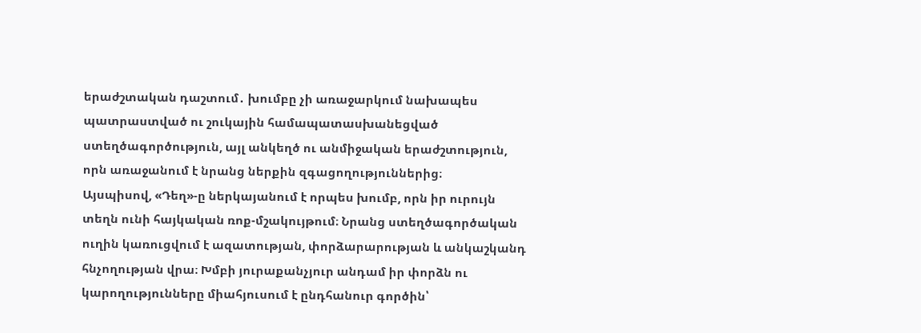երաժշտական դաշտում․ խումբը չի առաջարկում նախապես պատրաստված ու շուկային համապատասխանեցված ստեղծագործություն, այլ անկեղծ ու անմիջական երաժշտություն, որն առաջանում է նրանց ներքին զգացողություններից։
Այսպիսով, «Դեղ»-ը ներկայանում է որպես խումբ, որն իր ուրույն տեղն ունի հայկական ռոք-մշակույթում։ Նրանց ստեղծագործական ուղին կառուցվում է ազատության, փորձարարության և անկաշկանդ հնչողության վրա։ Խմբի յուրաքանչյուր անդամ իր փորձն ու կարողությունները միահյուսում է ընդհանուր գործին՝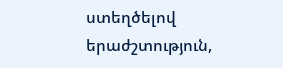ստեղծելով երաժշտություն,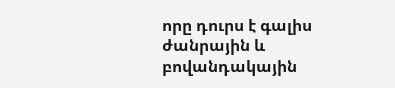որը դուրս է գալիս ժանրային և բովանդակային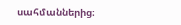սահմաններից։